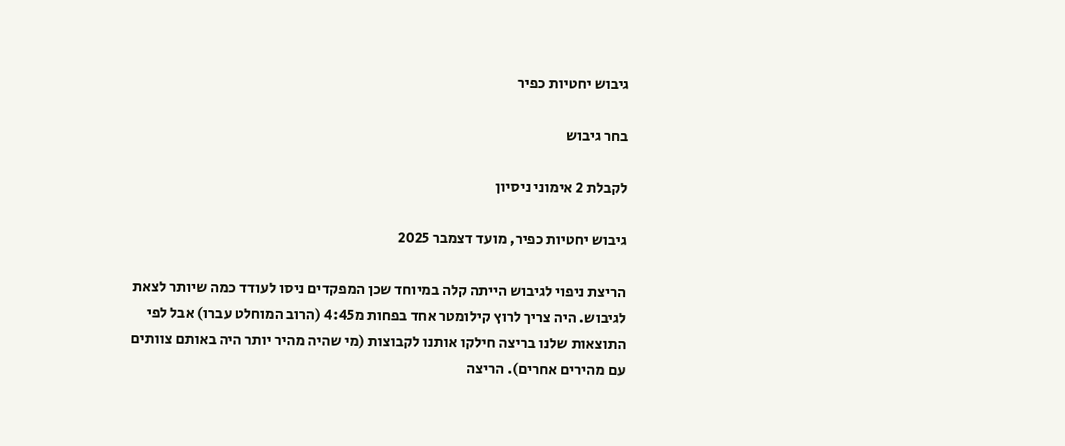גיבוש יחטיות כפיר

בחר גיבוש

לקבלת 2 אימוני ניסיון

גיבוש יחטיות כפיר, מועד דצמבר 2025

הריצת ניפוי לגיבוש הייתה קלה במיוחד שכן המפקדים ניסו לעודד כמה שיותר לצאת לגיבוש. היה צריך לרוץ קילומטר אחד בפחות מ4:45 (הרוב המוחלט עברו) אבל לפי התוצאות שלנו בריצה חילקו אותנו לקבוצות (מי שהיה מהיר יותר היה באותם צוותים עם מהירים אחרים). הריצה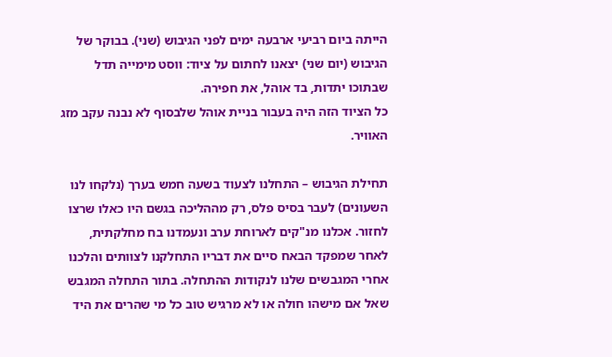הייתה ביום רביעי ארבעה ימים לפני הגיבוש (שני). בבוקר של הגיבוש (יום שני) יצאנו לחתום על ציוד: ווסט מימייה תדל שבתוכו יתדות, בד אוהל, את חפירה.
כל הציוד הזה היה בעבור בניית אוהל שלבסוף לא נבנה עקב מזג האוויר.

תחילת הגיבוש – התחלנו לצעוד בשעה חמש בערך (נלקחו לנו השעונים) לעבר בסיס פלס, רק מההליכה בגשם היו כאלו שרצו לחזור. אכלנו מנ"קים לארוחת ערב ונעמדנו בח מחלקתית, לאחר שמפקד הבאח סיים את דבריו התחלקנו לצוותים והלכנו אחרי המגבשים שלנו לנקודות ההתחלה. בתור התחלה המגבש שאל אם מישהו חולה או לא מרגיש טוב כל מי שהרים את היד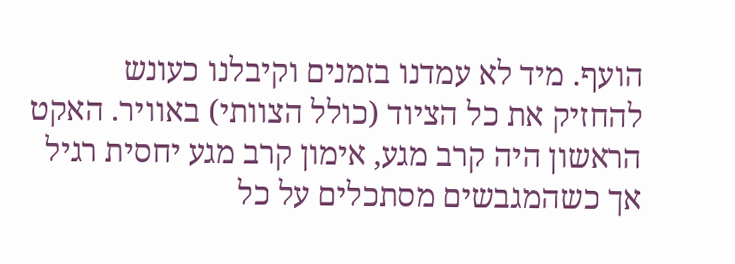הועף. מיד לא עמדנו בזמנים וקיבלנו כעונש להחזיק את כל הציוד (כולל הצוותי) באוויר. האקט הראשון היה קרב מגע, אימון קרב מגע יחסית רגיל אך כשהמגבשים מסתכלים על כל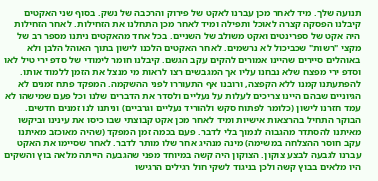תנועה שלך. מיד לאחר מכן עברנו לאקט של פירוק והרכבה של נשק. בסוף שני האקטים קיבלנו הפסקה קצרה לאוכל ותפילה ומיד לאחר מכן התחלנו את הזחילות. לאחר הזחילות היה אקט של ספרינטים ואקט משולב של השניים. בכל אחד מהאקטים ניתנו מספר רב של מקצי "רשות" שכביכול לא נרשמים. לאחר האקטים הלכנו לישון בתוך האוהל הלבן ולא באוהלים סיירים שהיינו אמורים להקים עקב הגשם. קיבלנו חומר לימודי של סדפ ירי טיל לאו וסדפ ירי מפצח שלא נבחנו עליו אך המגבשים רצו לראות מי מנצל את הזמן ללמוד אותו. להפתעתנו קמנו ללא הקפצה, ורובנו אף התעוררו לפני ההשקמה. המפקד פתח זמנים לא הגיוניים שבהם היינו צריכים לעלות על נעליים ולסדר את הדברים שלנו וכל פעם שמישהו לא עמד חזרנו לישון (כלומר לפתוח סקש ולהוריד נעליים וגרביים) וניתנו לנו זמנים חדשים. הבוקר התחיל בהרצאות אישיות ומיד לאחר מכן אקט קבוצתי שבו כיסו את עינינו וביקשו מאיתנו להסתדר מהגבוה לנמוך בלי לדבר. פעם בכמה זמן המפקד (שהיה מאוכזב מאיתנו עקב חוסר ההצלחה במשימה) מינה מנהיג אחר שלו מותר לדבר. לאחר שסיימו את האקט עברנו לגבעה לבצע צוקון. הצוקון היה קשה במיוחד מפני שהגבעה הייתה מלאה בוץ והשקים היו מלאים בבוץ קשה ולכן בניגוד לשקי חול רגילים הרגישו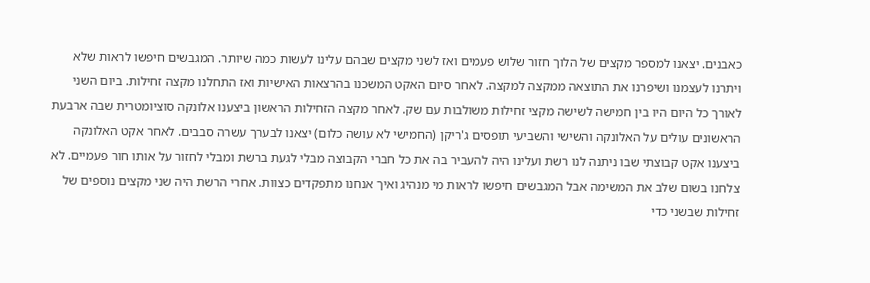כאבנים. יצאנו למספר מקצים של הלוך חזור שלוש פעמים ואז לשני מקצים שבהם עלינו לעשות כמה שיותר. המגבשים חיפשו לראות שלא ויתרנו לעצמנו ושיפרנו את התוצאה ממקצה למקצה. לאחר סיום האקט המשכנו בהרצאות האישיות ואז התחלנו מקצה זחילות. ביום השני לאורך כל היום היו בין חמישה לשישה מקצי זחילות משולבות עם שק. לאחר מקצה הזחילות הראשון ביצענו אלונקה סוציומטרית שבה ארבעת הראשונים עולים על האלונקה והשישי והשביעי תופסים ג'ריקן (החמישי לא עושה כלום) יצאנו לבערך עשרה סבבים. לאחר אקט האלונקה ביצענו אקט קבוצתי שבו ניתנה לנו רשת ועלינו היה להעביר בה את כל חברי הקבוצה מבלי לגעת ברשת ומבלי לחזור על אותו חור פעמיים. לא צלחנו בשום שלב את המשימה אבל המגבשים חיפשו לראות מי מנהיג ואיך אנחנו מתפקדים כצוות. אחרי הרשת היה שני מקצים נוספים של זחילות שבשני כדי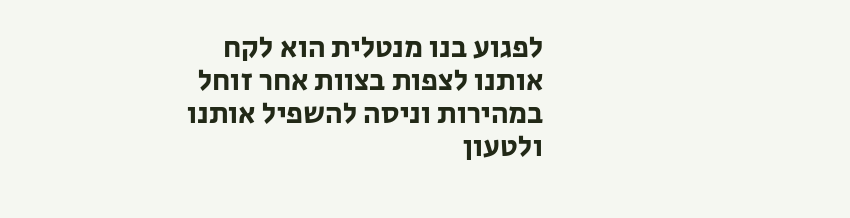לפגוע בנו מנטלית הוא לקח אותנו לצפות בצוות אחר זוחל במהירות וניסה להשפיל אותנו ולטעון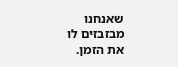שאנחנו מבזבזים לו את הזמן.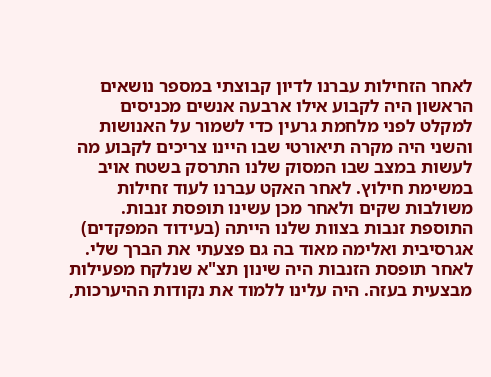לאחר הזחילות עברנו לדיון קבוצתי במספר נושאים הראשון היה לקבוע אילו ארבעה אנשים מכניסים למקלט לפני מלחמת גרעין כדי לשמור על האנושות והשני היה מקרה תיאורטי שבו היינו צריכים לקבוע מה לעשות במצב שבו המסוק שלנו התרסק בשטח אויב במשימת חילוץ. לאחר האקט עברנו לעוד זחילות משולבות שקים ולאחר מכן עשינו תופסת זנבות. התוספת זנבות בצוות שלנו הייתה (בעידוד המפקדים) אגרסיבית ואלימה מאוד בה גם פצעתי את הברך שלי. לאחר תופסת הזנבות היה שינון תצ"א שנלקח מפעילות מבצעית בעזה. היה עלינו ללמוד את נקודות ההיערכות,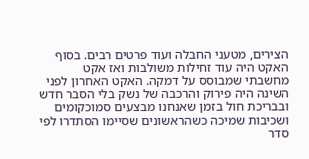הצירים, מטעני החבלה ועוד פרטים רבים. בסוף האקט היה עוד זחילות משולבות ואז אקט מחשבתי שמבוסס על דמקה. האקט האחרון לפני השינה היה פירוק והרכבה של נשק בלי הסבר חדש ובבריכת חול בזמן שאנחנו מבצעים סמוכקומים ושכיבות שמיכה כשהראשונים שסיימו הסתדרו לפי סדר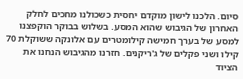סיום. הלכנו לישון מוקדם יחסית כשכולנו מחכים לחלק האחרון של הגיבוש שהוא המסע. בשלוש בבוקר הוקפצנו למסע של בערך חמישה קילומטרים עם אלונקה ששוקלת 70 קילו ושני פקלים של ג'ריקנים. חזרנו מהגיבוש הנחנו את הציוד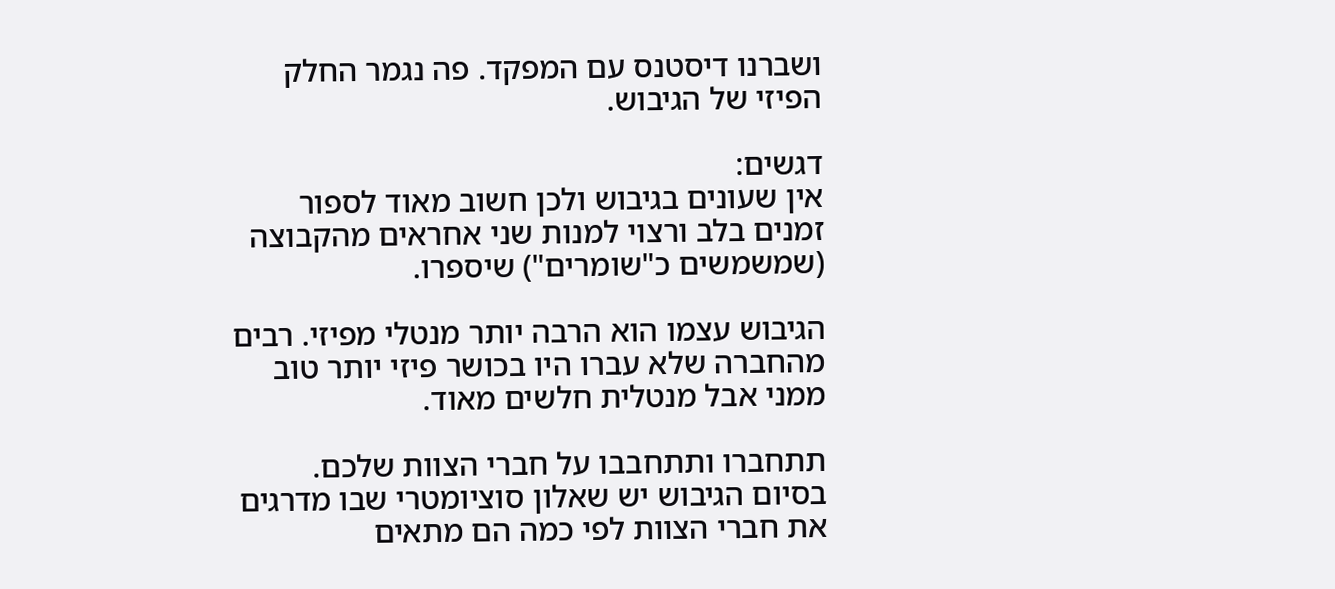ושברנו דיסטנס עם המפקד. פה נגמר החלק הפיזי של הגיבוש.

דגשים:
אין שעונים בגיבוש ולכן חשוב מאוד לספור זמנים בלב ורצוי למנות שני אחראים מהקבוצה (שמשמשים כ"שומרים") שיספרו.

הגיבוש עצמו הוא הרבה יותר מנטלי מפיזי. רבים מהחברה שלא עברו היו בכושר פיזי יותר טוב ממני אבל מנטלית חלשים מאוד.

תתחברו ותתחבבו על חברי הצוות שלכם. בסיום הגיבוש יש שאלון סוציומטרי שבו מדרגים את חברי הצוות לפי כמה הם מתאים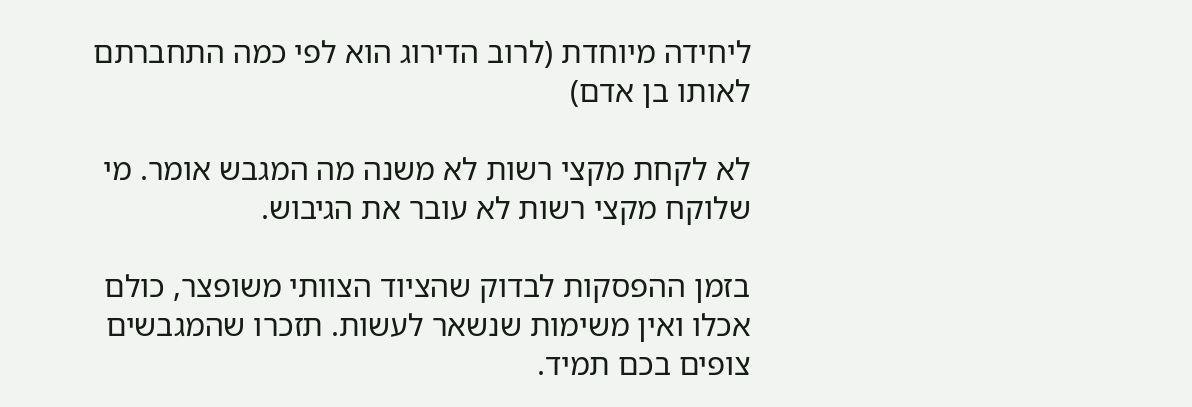ליחידה מיוחדת (לרוב הדירוג הוא לפי כמה התחברתם לאותו בן אדם)

לא לקחת מקצי רשות לא משנה מה המגבש אומר. מי שלוקח מקצי רשות לא עובר את הגיבוש.

בזמן ההפסקות לבדוק שהציוד הצוותי משופצר, כולם אכלו ואין משימות שנשאר לעשות. תזכרו שהמגבשים צופים בכם תמיד.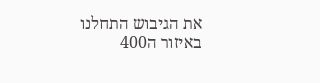את הגיבוש התחלנו באיזור ה400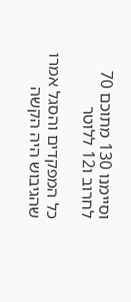וסיימנו 130 מתוכם 70 לחרוב ו12 ללוטר

כל המפקדים והסגל אמרו שהגיבוש היה הקשה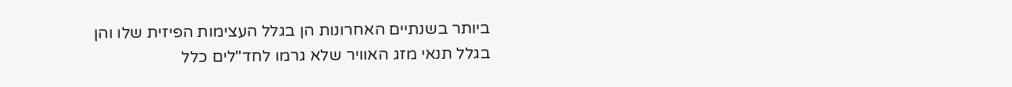ביותר בשנתיים האחרונות הן בגלל העצימות הפיזית שלו והן בגלל תנאי מזג האוויר שלא גרמו לחד"לים כלל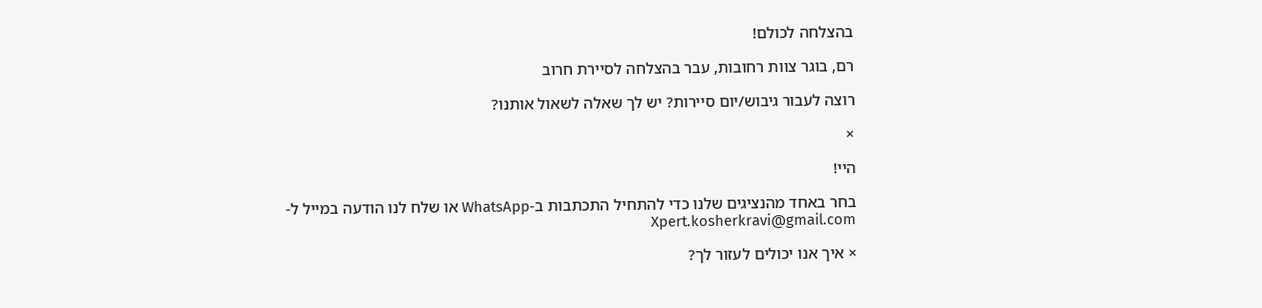בהצלחה לכולם!

רם, בוגר צוות רחובות, עבר בהצלחה לסיירת חרוב

רוצה לעבור גיבוש/יום סיירות? יש לך שאלה לשאול אותנו?

×

היי!

בחר באחד מהנציגים שלנו כדי להתחיל התכתבות ב-WhatsApp או שלח לנו הודעה במייל ל- Xpert.kosherkravi@gmail.com

× איך אנו יכולים לעזור לך?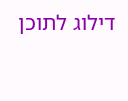דילוג לתוכן